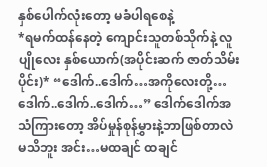နှစ်ပေါက်လုံးတော့ မခံပါရစေနဲ့
*ရမက်ထန်နေတဲ့ ကျောင်းသူတစ်သိုက်နဲ့ လူပျိုလေး နှစ်ယောက်(အပိုင်းဆက် ဇာတ်သိမ်းပိုင်း)* “ဒေါက်..ဒေါက်…အကိုလေးတို့…ဒေါက်..ဒေါက်..ဒေါက်…” ဒေါက်ဒေါက်အသံကြားတော့ အိပ်မှုန်စုန်မွှားနဲ့ဘာဖြစ်တာလဲ မသိဘူး အင်း…မထချင် ထချင်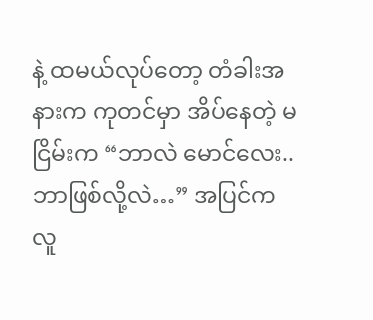နဲ့ ထမယ်လုပ်တော့ တံခါးအနားက ကုတင်မှာ အိပ်နေတဲ့ မငြိမ်းက “ဘာလဲ မောင်လေး..ဘာဖြစ်လို့လဲ…” အပြင်ကလူ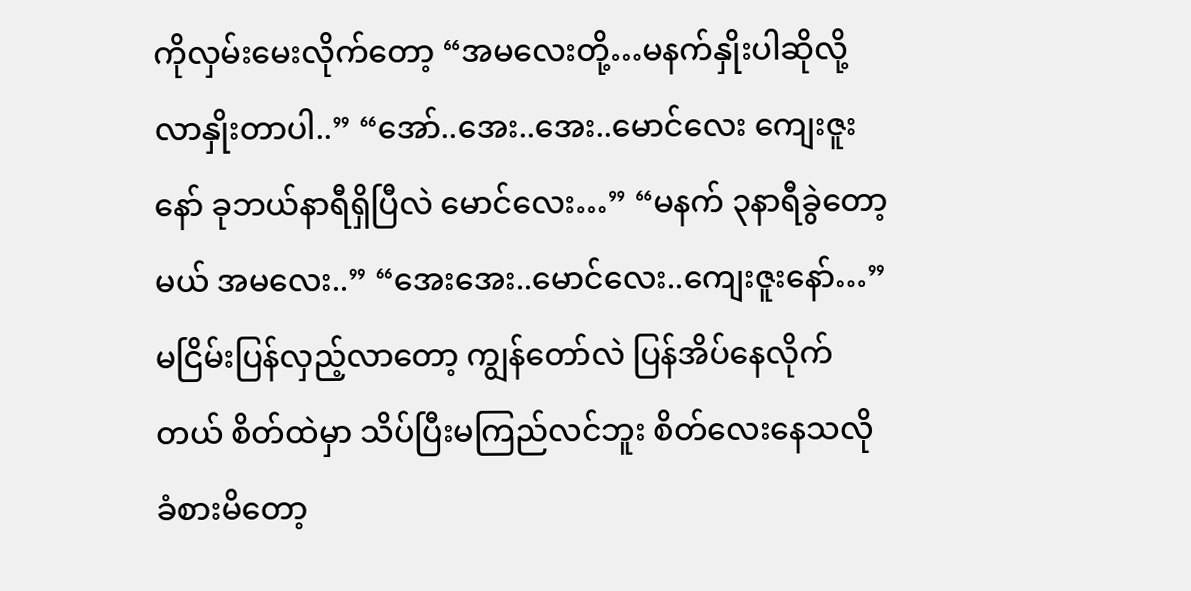ကိုလှမ်းမေးလိုက်တော့ “အမလေးတို့…မနက်နှိုးပါဆိုလို့ လာနှိုးတာပါ..” “အော်..အေး..အေး..မောင်လေး ကျေးဇူးနော် ခုဘယ်နာရီရှိပြီလဲ မောင်လေး…” “မနက် ၃နာရီခွဲတော့မယ် အမလေး..” “အေးအေး..မောင်လေး..ကျေးဇူးနော်…” မငြိမ်းပြန်လှည့်လာတော့ ကျွန်တော်လဲ ပြန်အိပ်နေလိုက်တယ် စိတ်ထဲမှာ သိပ်ပြီးမကြည်လင်ဘူး စိတ်လေးနေသလိုခံစားမိတော့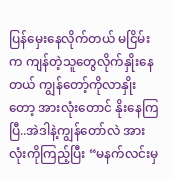ပြန်မှေးနေလိုက်တယ် မငြိမ်းက ကျန်တဲ့သူတွေလိုက်နှိုးနေတယ် ကျွန်တော့်ကိုလာနှိုးတော့ အားလုံးတောင် နိုးနေကြပြီ..အဲဒါနဲ့ကျွန်တော်လဲ အားလုံးကိုကြည့်ပြီး “မနက်လင်းမှ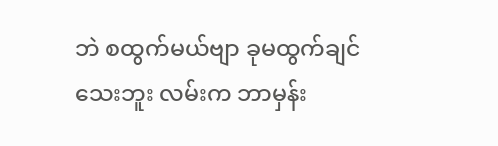ဘဲ စထွက်မယ်ဗျာ ခုမထွက်ချင်သေးဘူး လမ်းက ဘာမှန်း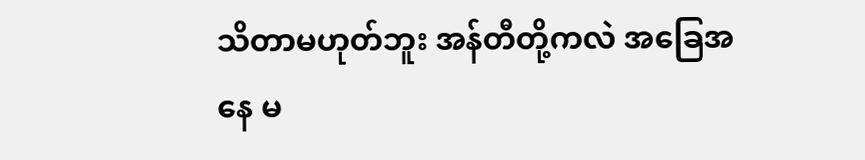သိတာမဟုတ်ဘူး အန်တီတို့ကလဲ အခြေအနေ မ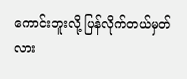ကောင်းဘူးလို့ ပြန်လိုက်တယ်မှတ်လား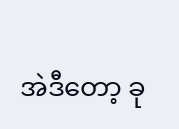အဲဒီတော့ ခု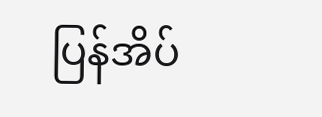ပြန်အိပ်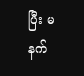ပြီး မနက်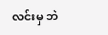လင်းမှ ဘဲ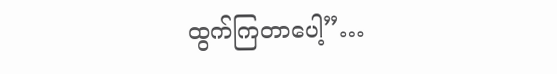ထွက်ကြတာပေါ့”…